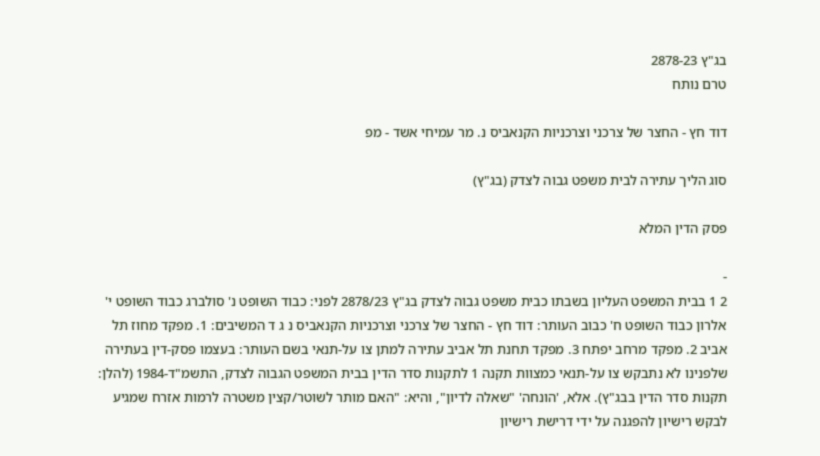בג"ץ 2878-23
טרם נותח

דוד חץ - החצר של צרכני וצרכניות הקנאביס נ. מר עמיחי אשד - מפ

סוג הליך עתירה לבית משפט גבוה לצדק (בג"ץ)

פסק הדין המלא

-
2 1 בבית המשפט העליון בשבתו כבית משפט גבוה לצדק בג"ץ 2878/23 לפני: כבוד השופט נ' סולברג כבוד השופט י' אלרון כבוד השופט ח' כבוב העותר: דוד חץ - החצר של צרכני וצרכניות הקנאביס נ ג ד המשיבים: 1. מפקד מחוז תל אביב 2. מפקד מרחב יפתח 3. מפקד תחנת תל אביב עתירה למתן צו על-תנאי בשם העותר: בעצמו פסק-דין בעתירה שלפנינו לא נתבקש צו על-תנאי כמצוות תקנה 1 לתקנות סדר הדין בבית המשפט הגבוה לצדק, התשמ"ד-1984 (להלן: תקנות סדר הדין בבג"ץ). אלא, 'הונחה' "שאלה לדיון", והיא: "האם מותר לשוטר/קצין משטרה לרמות אזרח שמגיע לבקש רישיון להפגנה על ידי דרישת רישיון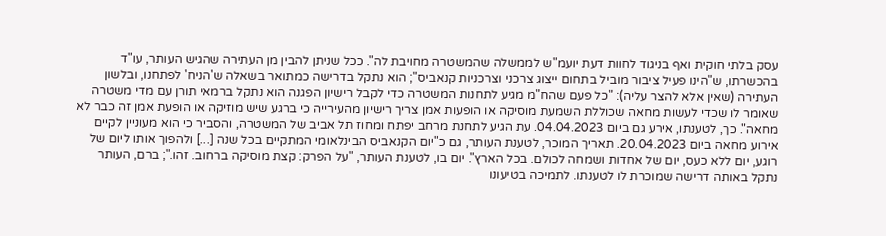עסק בלתי חוקית ואף בניגוד לחוות דעת יועמ"ש לממשלה שהמשטרה מחויבת לה". ככל שניתן להבין מן העתירה שהגיש העותר, עו"ד בהכשרתו, ש"הינו פעיל ציבור מוביל בתחום ייצוג צרכני וצרכניות קנאביס"; הוא נתקל בדרישה כמתואר בשאלה ש'הניח' לפתחנו, ובלשון העתירה (שאין אלא להצר עליה): "כל פעם שהח"מ מגיע לתחנות המשטרה כדי לקבל רישיון הפגנה הוא נתקל ברמאי תורן עם מדי משטרה שאומר לו שכדי לעשות מחאה שכוללת השמעת מוסיקה או הופעות אמן צריך רישיון מהעירייה כי ברגע שיש מוזיקה או הופעת אמן זה כבר לא מחאה". כך, לטענתו, אירע גם ביום 04.04.2023. עת הגיע לתחנת מרחב יפתח ומחוז תל אביב של המשטרה, והסביר כי הוא מעוניין לקיים אירוע מחאה ביום 20.04.2023. תאריך המוכר, לטענת העותר, גם כ"יום הקנאביס הבינלאומי המתקיים בכל שנה [...] ולהפוך אותו ליום של רוגע, יום ללא כעס, יום של אחדות ושמחה לכולם. בכל הארץ". יום בו, לטענת העותר, "על הפרק: קצת מוסיקה ברחוב. זהו."; ברם, העותר נתקל באותה דרישה שמוכרת לו לטענתו. לתמיכה בטיעונו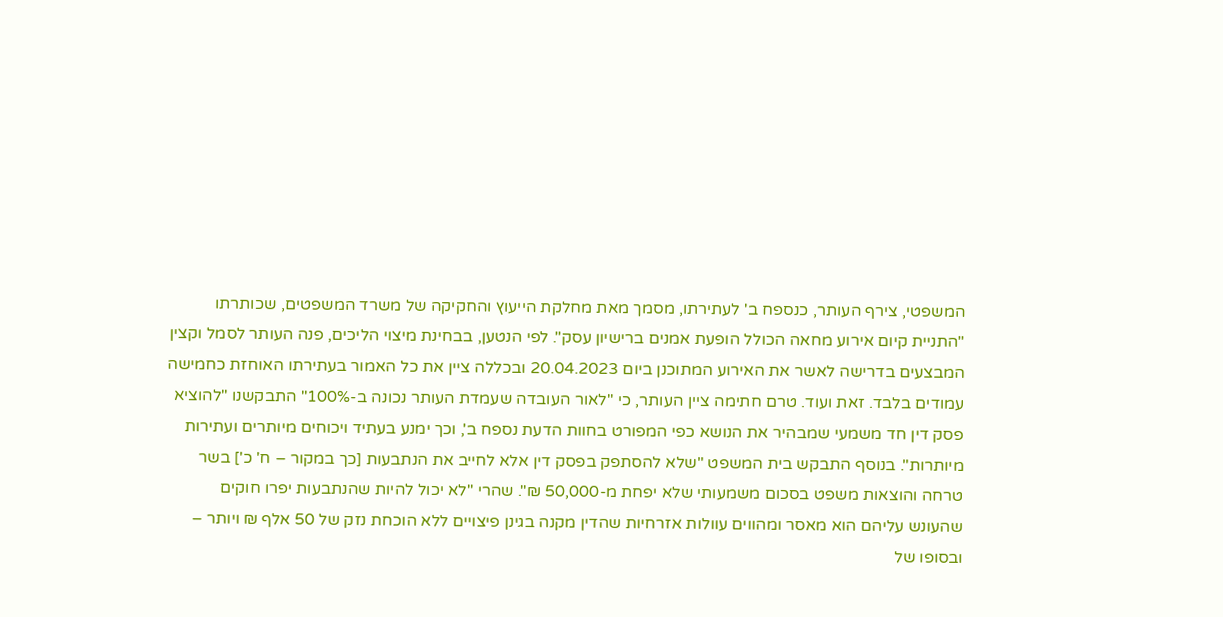המשפטי, צירף העותר, כנספח ב' לעתירתו, מסמך מאת מחלקת הייעוץ והחקיקה של משרד המשפטים, שכותרתו "התניית קיום אירוע מחאה הכולל הופעת אמנים ברישיון עסק". לפי הנטען, בבחינת מיצוי הליכים, פנה העותר לסמל וקצין המבצעים בדרישה לאשר את האירוע המתוכנן ביום 20.04.2023 ובכללה ציין את כל האמור בעתירתו האוחזת כחמישה עמודים בלבד. זאת ועוד. טרם חתימה ציין העותר, כי "לאור העובדה שעמדת העותר נכונה ב-100%" התבקשנו "להוציא פסק דין חד משמעי שמבהיר את הנושא כפי המפורט בחוות הדעת נספח ב', וכך ימנע בעתיד ויכוחים מיותרים ועתירות מיותרות". בנוסף התבקש בית המשפט "שלא להסתפק בפסק דין אלא לחייב את הנתבעות [כך במקור – ח' כ'] בשר טרחה והוצאות משפט בסכום משמעותי שלא יפחת מ-50,000 ₪". שהרי "לא יכול להיות שהנתבעות יפרו חוקים שהעונש עליהם הוא מאסר ומהווים עוולות אזרחיות שהדין מקנה בגינן פיצויים ללא הוכחת נזק של 50 אלף ₪ ויותר – ובסופו של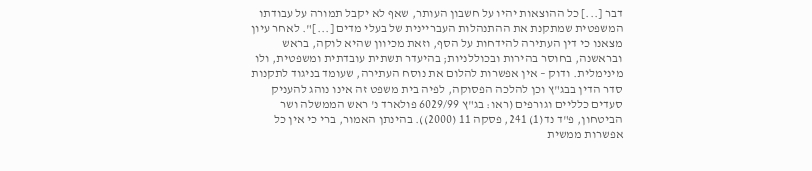דבר [...] כל ההוצאות יהיו על חשבון העותר, שאף לא יקבל תמורה על עבודתו המשפטית שמתקנת את ההתנהלות העבריינית של בעלי מדים [...]". לאחר עיון מצאנו כי דין העתירה להידחות על הסף, וזאת מכיוון שהיא לוקה, בראש ובראשנה, בחוסר בהירות ובכוללניות; בהיעדר תשתית עובדתית ומשפטית, ולו מינימלית. ודוק – אין אפשרות להלום את נוסח העתירה, שעומד בניגוד לתקנות סדר הדין בבג"ץ וכן להלכה הפסוקה, לפיה בית משפט זה אינו נוהג להעניק סעדים כלליים וגורפים (ראו: בג"ץ 6029/99 פולארד נ' ראש הממשלה ושר הביטחון, פ"ד נד(1) 241, פסקה 11 (2000)). בהינתן האמור, ברי כי אין כל אפשרות ממשית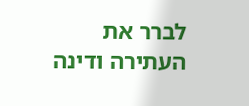לברר את העתירה ודינה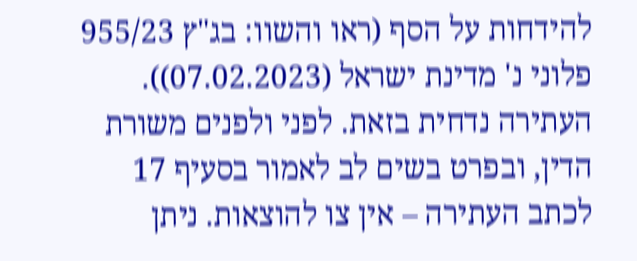להידחות על הסף (ראו והשוו: בג"ץ 955/23 פלוני נ' מדינת ישראל (07.02.2023)). העתירה נדחית בזאת. לפני ולפנים משורת הדין, ובפרט בשים לב לאמור בסעיף 17 לכתב העתירה – אין צו להוצאות. ניתן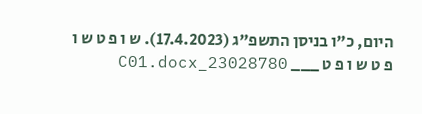היום, כ"ו בניסן התשפ"ג (17.4.2023). ש ו פ ט ש ו פ ט ש ו פ ט ___ 23028780_C01.docx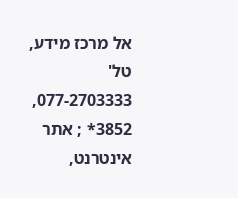אל מרכז מידע, טל' 077-2703333, 3852* ; אתר אינטרנט,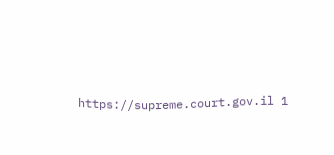https://supreme.court.gov.il 1